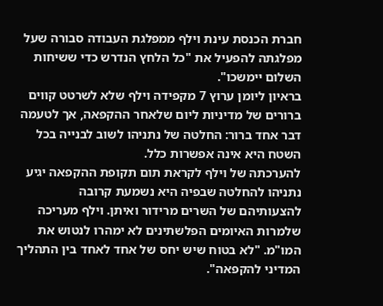חברת הכנסת עינת וילף ממפלגת העבודה סבורה שעל מפלגתה להפעיל את "כל הלחץ הנדרש כדי ששיחות השלום יימשכו".
בראיון ליומן ערוץ 7 מקפידה וילף שלא לשרטט קווים ברורים של מדיניות ליום שלאחר ההקפאה, אך לטעמה דבר אחד ברור: החלטה של נתניהו לשוב לבנייה בכל השטח היא אינה אפשרות כלל.
להערכתה של וילף לקראת תום תקופת ההקפאה יגיע נתניהו להחלטה שבפיה היא נשמעת קרובה להצעותיהם של השרים מרידור ואיתן. וילף מעריכה שלמרות האיומים הפלשתינים לא ימהרו לנטוש את המו"מ. "לא בטוח שיש יחס של אחד לאחד בין התהליך המדיני להקפאה".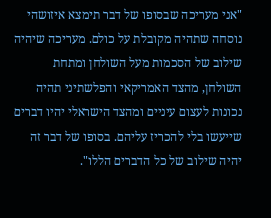"אני מעריכה שבסופו של דבר תימצא איזושהי נוסחה שתהיה מקובלת על כולם. מעריכה שיהיה שילוב של הסכמות מעל השולחן ומתחת השולחן, מהצד האמריקאי והפלשתיני תהיה נכונות לעצום עיניים ומהצד הישראלי יהיו דברים שייעשו בלי להכריז עליהם. בסופו של דבר זה יהיה שילוב של כל הדברים הללו".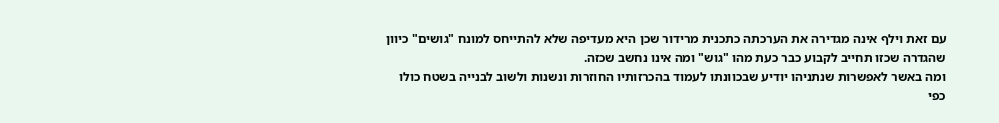עם זאת וילף אינה מגדירה את הערכתה כתכנית מרידור שכן היא מעדיפה שלא להתייחס למונח "גושים" כיוון שהגדרה שכזו תחייב לקבוע כבר כעת מהו "גוש" ומה אינו נחשב שכזה.
ומה באשר לאפשרות שנתניהו יודיע שבכוונתו לעמוד בהכרזותיו החוזרות ונשנות ולשוב לבנייה בשטח כולו כפי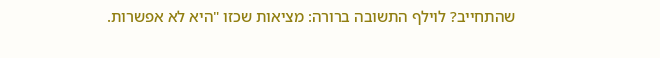שהתחייב? לוילף התשובה ברורה: מציאות שכזו "היא לא אפשרות.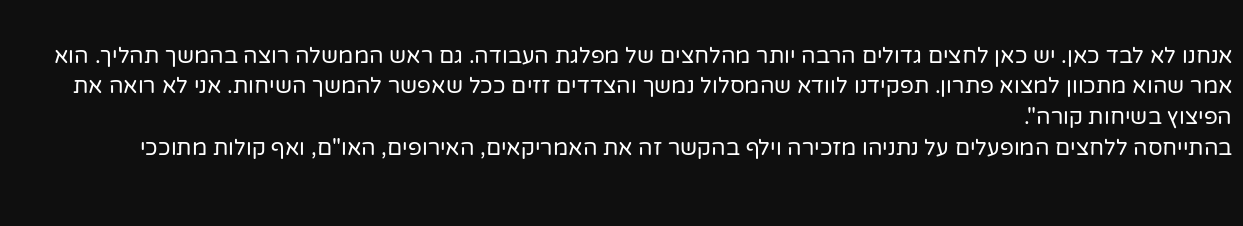אנחנו לא לבד כאן. יש כאן לחצים גדולים הרבה יותר מהלחצים של מפלגת העבודה. גם ראש הממשלה רוצה בהמשך תהליך. הוא אמר שהוא מתכוון למצוא פתרון. תפקידנו לוודא שהמסלול נמשך והצדדים זזים ככל שאפשר להמשך השיחות. אני לא רואה את הפיצוץ בשיחות קורה".
בהתייחסה ללחצים המופעלים על נתניהו מזכירה וילף בהקשר זה את האמריקאים, האירופים, האו"ם, ואף קולות מתוככי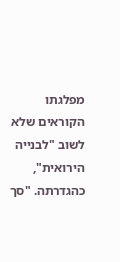מפלגתו הקוראים שלא לשוב "לבנייה הירואית", כהגדרתה. "סך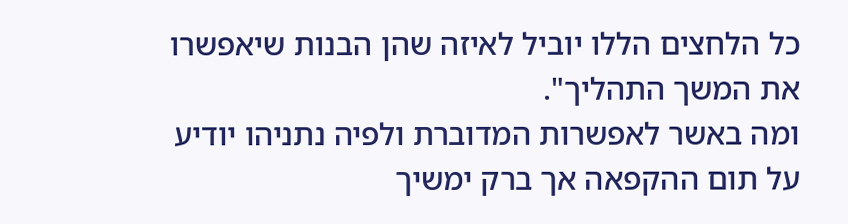כל הלחצים הללו יוביל לאיזה שהן הבנות שיאפשרו את המשך התהליך".
ומה באשר לאפשרות המדוברת ולפיה נתניהו יודיע על תום ההקפאה אך ברק ימשיך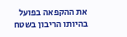את ההקפאה בפועל בהיותו הריבון בשטח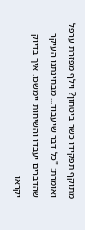מתוקף תפקידו כשר ביטחון? וילף מפזרת ערפל ואומרת: "כל דבר שיעבוד... מבחינתנו העיקר שהדברים יעבדו והשיחות יימשכו. איך בדיוק יקראו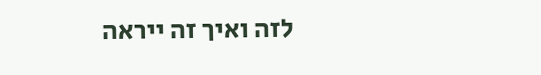לזה ואיך זה ייראה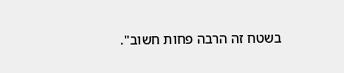בשטח זה הרבה פחות חשוב".